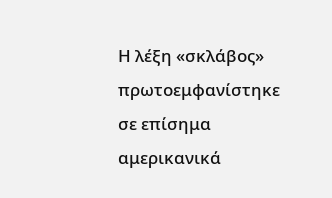Η λέξη «σκλάβος» πρωτοεμφανίστηκε σε επίσημα αμερικανικά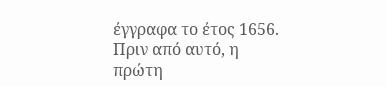έγγραφα το έτος 1656. Πριν από αυτό, η πρώτη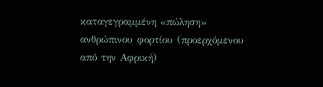καταγεγραμμένη «πώληση» ανθρώπινου φορτίου (προερχόμενου από την Αφρική)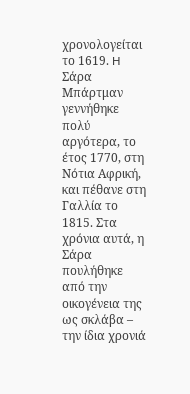χρονολογείται το 1619. H Σάρα Μπάρτμαν γεννήθηκε πολύ αργότερα, το έτος 1770, στη Νότια Αφρική, και πέθανε στη Γαλλία το 1815. Στα χρόνια αυτά, η Σάρα πουλήθηκε από την οικογένεια της ως σκλάβα – την ίδια χρονιά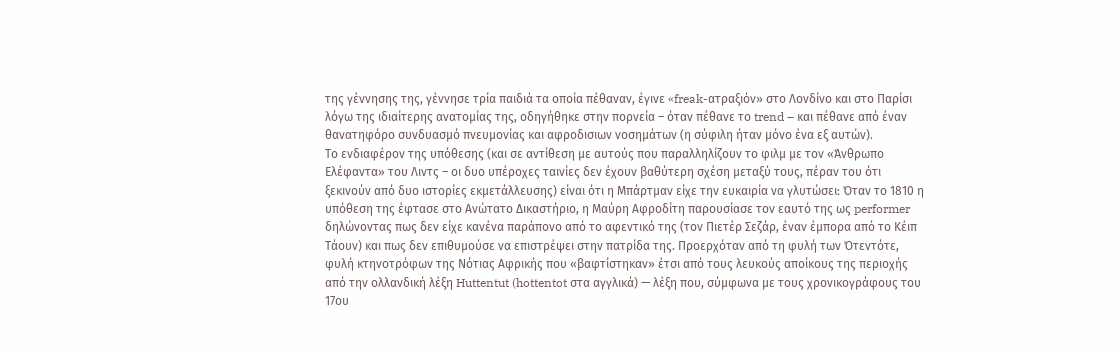της γέννησης της, γέννησε τρία παιδιά τα οποία πέθαναν, έγινε «freak-ατραξιόν» στο Λονδίνο και στο Παρίσι λόγω της ιδιαίτερης ανατομίας της, οδηγήθηκε στην πορνεία – όταν πέθανε το trend – και πέθανε από έναν θανατηφόρο συνδυασμό πνευμονίας και αφροδισιων νοσημάτων (η σύφιλη ήταν μόνο ένα εξ αυτών).
Το ενδιαφέρον της υπόθεσης (και σε αντίθεση με αυτούς που παραλληλίζουν το φιλμ με τον «Άνθρωπο Ελέφαντα» του Λιντς – οι δυο υπέροχες ταινίες δεν έχουν βαθύτερη σχέση μεταξύ τους, πέραν του ότι ξεκινούν από δυο ιστορίες εκμετάλλευσης) είναι ότι η Μπάρτμαν είχε την ευκαιρία να γλυτώσει: Όταν το 1810 η υπόθεση της έφτασε στο Ανώτατο Δικαστήριο, η Μαύρη Αφροδίτη παρουσίασε τον εαυτό της ως performer δηλώνοντας πως δεν είχε κανένα παράπονο από το αφεντικό της (τον Πιετέρ Σεζάρ, έναν έμπορα από το Κέιπ Τάουν) και πως δεν επιθυμούσε να επιστρέψει στην πατρίδα της. Προερχόταν από τη φυλή των Ότεντότε, φυλή κτηνοτρόφων της Νότιας Αφρικής που «βαφτίστηκαν» έτσι από τους λευκούς αποίκους της περιοχής από την ολλανδική λέξη Huttentut (hottentot στα αγγλικά) — λέξη που, σύμφωνα με τους χρονικογράφους του 17ου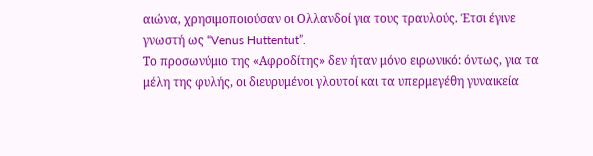αιώνα, χρησιμοποιούσαν οι Ολλανδοί για τους τραυλούς. Έτσι έγινε γνωστή ως “Venus Huttentut”.
Το προσωνύμιο της «Αφροδίτης» δεν ήταν μόνο ειρωνικό: όντως, για τα μέλη της φυλής, οι διευρυμένοι γλουτοί και τα υπερμεγέθη γυναικεία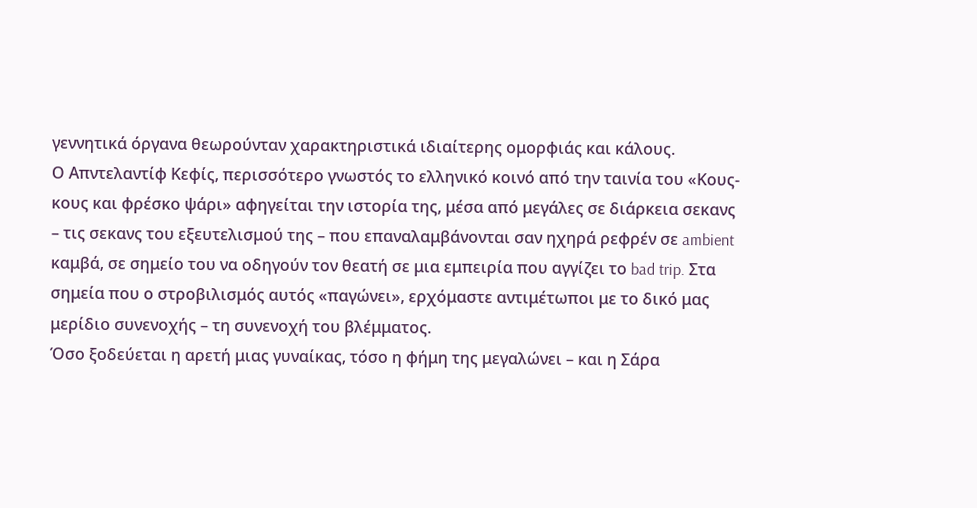γεννητικά όργανα θεωρούνταν χαρακτηριστικά ιδιαίτερης ομορφιάς και κάλους.
Ο Απντελαντίφ Κεφίς, περισσότερο γνωστός το ελληνικό κοινό από την ταινία του «Κους-κους και φρέσκο ψάρι» αφηγείται την ιστορία της, μέσα από μεγάλες σε διάρκεια σεκανς – τις σεκανς του εξευτελισμού της – που επαναλαμβάνονται σαν ηχηρά ρεφρέν σε ambient καμβά, σε σημείο του να οδηγούν τον θεατή σε μια εμπειρία που αγγίζει το bad trip. Στα σημεία που ο στροβιλισμός αυτός «παγώνει», ερχόμαστε αντιμέτωποι με το δικό μας μερίδιο συνενοχής – τη συνενοχή του βλέμματος.
Όσο ξοδεύεται η αρετή μιας γυναίκας, τόσο η φήμη της μεγαλώνει – και η Σάρα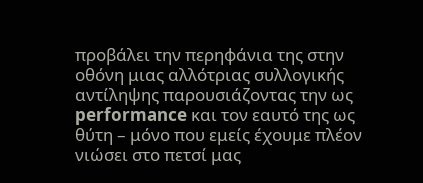προβάλει την περηφάνια της στην οθόνη μιας αλλότριας συλλογικής αντίληψης παρουσιάζοντας την ως performance και τον εαυτό της ως θύτη – μόνο που εμείς έχουμε πλέον νιώσει στο πετσί μας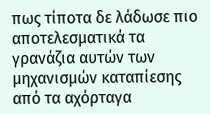πως τίποτα δε λάδωσε πιο αποτελεσματικά τα γρανάζια αυτών των μηχανισμών καταπίεσης από τα αχόρταγα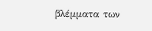βλέμματα των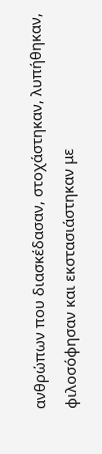ανθρώπων που διασκέδασαν, στοχάστηκαν, λυπήθηκαν, φιλοσόφησαν και εκστασιάστηκαν με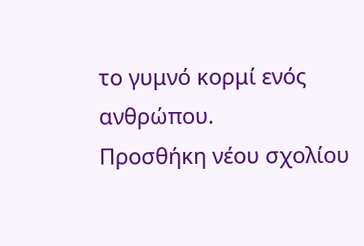το γυμνό κορμί ενός ανθρώπου.
Προσθήκη νέου σχολίου